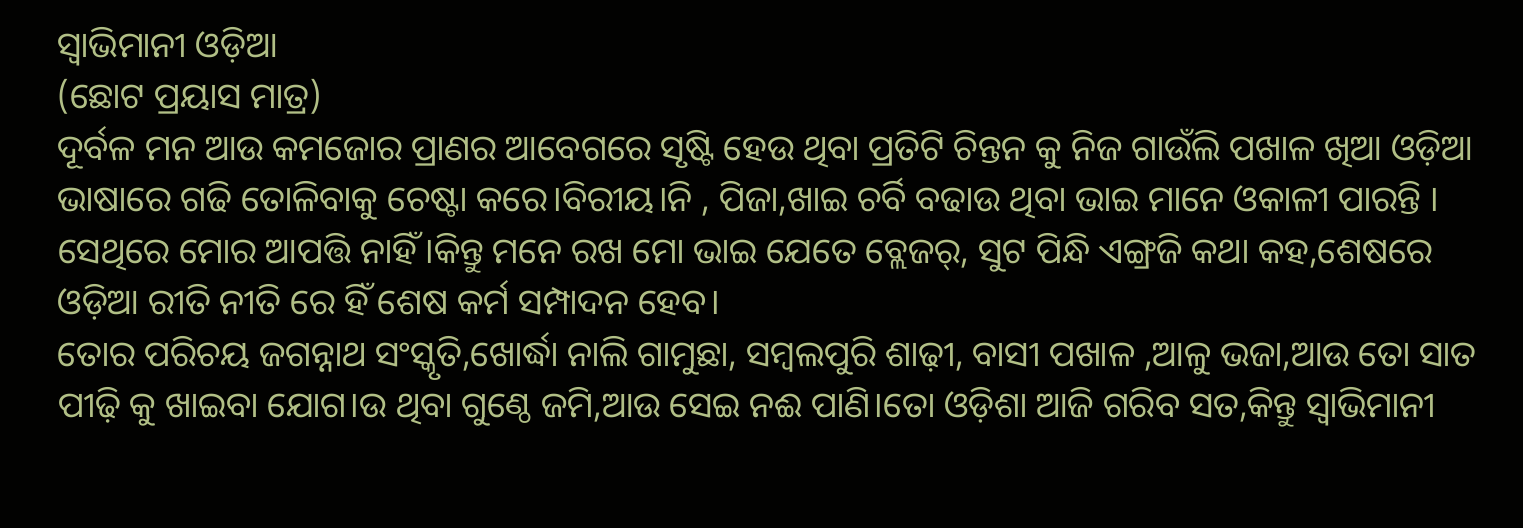ସ୍ଵାଭିମାନୀ ଓଡ଼ିଆ
(ଛୋଟ ପ୍ରୟାସ ମାତ୍ର)
ଦୂର୍ବଳ ମନ ଆଉ କମଜୋର ପ୍ରାଣର ଆବେଗରେ ସୃଷ୍ଟି ହେଉ ଥିବା ପ୍ରତିଟି ଚିନ୍ତନ କୁ ନିଜ ଗାଉଁଲି ପଖାଳ ଖିଆ ଓଡ଼ିଆ ଭାଷାରେ ଗଢି ତୋଳିବାକୁ ଚେଷ୍ଟା କରେ।ବିରୀୟ।ନି , ପିଜା,ଖାଇ ଚର୍ବି ବଢାଉ ଥିବା ଭାଇ ମାନେ ଓକାଳୀ ପାରନ୍ତି । ସେଥିରେ ମୋର ଆପତ୍ତି ନାହିଁ।କିନ୍ତୁ ମନେ ରଖ ମୋ ଭାଇ ଯେତେ ବ୍ଲେଜର୍, ସୁଟ ପିନ୍ଧି ଏଙ୍ଗ୍ରଜି କଥା କହ,ଶେଷରେ ଓଡ଼ିଆ ରୀତି ନୀତି ରେ ହିଁ ଶେଷ କର୍ମ ସମ୍ପାଦନ ହେବ।
ତୋର ପରିଚୟ ଜଗନ୍ନାଥ ସଂସ୍କୃତି,ଖୋର୍ଦ୍ଧା ନାଲି ଗାମୁଛା, ସମ୍ବଲପୁରି ଶାଢ଼ୀ, ବାସୀ ପଖାଳ ,ଆଳୁ ଭଜା,ଆଉ ତୋ ସାତ ପୀଢ଼ି କୁ ଖାଇବା ଯୋଗ।ଉ ଥିବା ଗୁଣ୍ଠେ ଜମି,ଆଉ ସେଇ ନଈ ପାଣି।ତୋ ଓଡ଼ିଶା ଆଜି ଗରିବ ସତ,କିନ୍ତୁ ସ୍ଵାଭିମାନୀ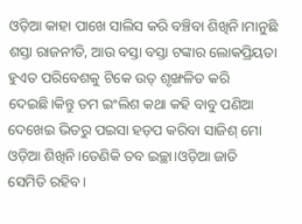ଓଡ଼ିଆ କାହା ପାଖେ ସାଲିସ କରି ବଞ୍ଚିବା ଶିଖିନି।ମାନୁଛି ଶସ୍ତା ରାଜନୀତି, ଆଉ ବସ୍ତା ବସ୍ତା ଟଙ୍କାର ଲୋକପ୍ରିୟତା ହୁଏତ ପରିବେଶକୁ ଟିକେ ଉତ୍ ଶୃଙ୍ଖଳିତ କରି ଦେଇଛି।କିନ୍ତୁ ତମ ଇଂଲିଶ କଥା କହି ବାବୁ ପଣିଆ ଦେଖେଇ ଭିତରୁ ପଇସା ହଡ଼ପ କରିବା ସାଜିଶ୍ ମୋ ଓଡ଼ିଆ ଶିଖିନି।ତେଣିକି ତବ ଇଚ୍ଛା।ଓଡ଼ିଆ ଜାତି ସେମିତି ରହିବ।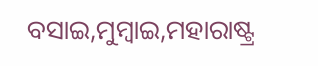ବସାଇ,ମୁମ୍ବାଇ,ମହାରାଷ୍ଟ୍ର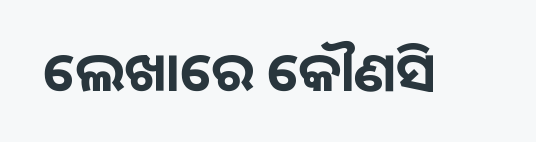ଲେଖାରେ କୌଣସି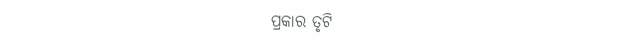ପ୍ରକାର ତୃଟି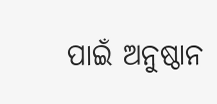ପାଇଁ ଅନୁଷ୍ଠାନ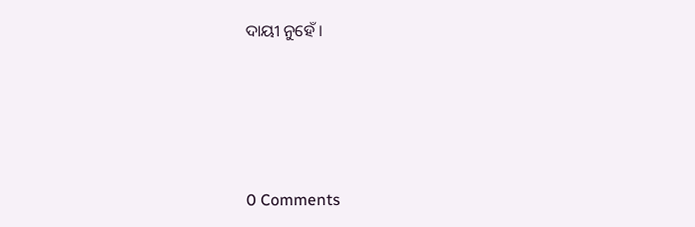ଦାୟୀ ନୁହେଁ ।




0 Comments